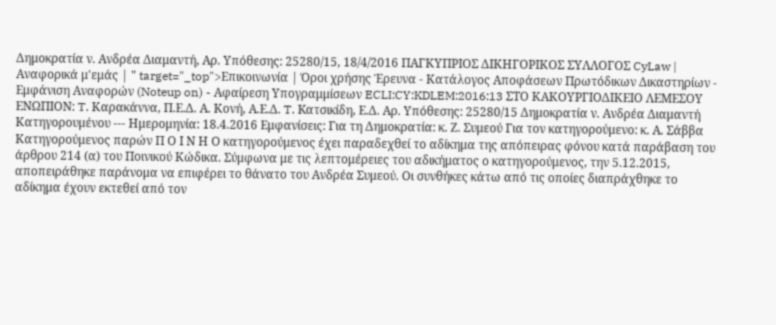Δημοκρατία ν. Ανδρέα Διαμαντή, Αρ. Υπόθεσης: 25280/15, 18/4/2016 ΠΑΓΚΥΠΡΙΟΣ ΔΙΚΗΓΟΡΙΚΟΣ ΣΥΛΛΟΓΟΣ CyLaw | Αναφορικά μ'εμάς | " target="_top">Επικοινωνία | Όροι χρήσης Έρευνα - Κατάλογος Αποφάσεων Πρωτόδικων Δικαστηρίων - Εμφάνιση Αναφορών (Noteup on) - Αφαίρεση Υπογραμμίσεων ECLI:CY:KDLEM:2016:13 ΣΤΟ ΚΑΚΟΥΡΓΙΟΔΙΚΕΙΟ ΛΕΜΕΣΟΥ ΕΝΩΠΙΟΝ: T. Καρακάννα, Π.Ε.Δ. Α. Κονή, Α.Ε.Δ. T. Kατσικίδη, Ε.Δ. Αρ. Υπόθεσης: 25280/15 Δημοκρατία ν. Ανδρέα Διαμαντή Κατηγορουμένου --- Ημερομηνία: 18.4.2016 Εμφανίσεις: Για τη Δημοκρατία: κ. Ζ. Συμεού Για τον κατηγορούμενο: κ. Α. Σάββα Κατηγορούμενος παρών Π Ο Ι Ν Η Ο κατηγορούμενος έχει παραδεχθεί το αδίκημα της απόπειρας φόνου κατά παράβαση του άρθρου 214 (α) του Ποινικού Κώδικα. Σύμφωνα με τις λεπτομέρειες του αδικήματος ο κατηγορούμενος, την 5.12.2015, αποπειράθηκε παράνομα να επιφέρει το θάνατο του Ανδρέα Συμεού. Οι συνθήκες κάτω από τις οποίες διαπράχθηκε το αδίκημα έχουν εκτεθεί από τον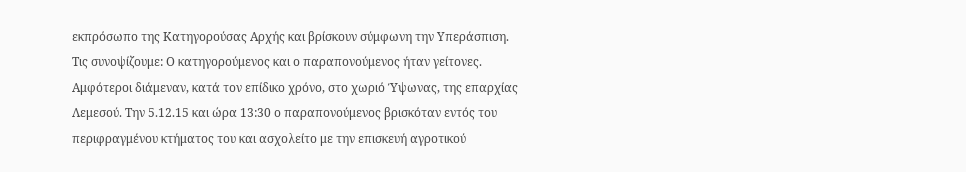εκπρόσωπο της Κατηγορούσας Αρχής και βρίσκουν σύμφωνη την Υπεράσπιση. Τις συνοψίζουμε: Ο κατηγορούμενος και ο παραπονούμενος ήταν γείτονες. Αμφότεροι διάμεναν, κατά τον επίδικο χρόνο, στο χωριό Ύψωνας, της επαρχίας Λεμεσού. Την 5.12.15 και ώρα 13:30 ο παραπονούμενος βρισκόταν εντός του περιφραγμένου κτήματος του και ασχολείτο με την επισκευή αγροτικού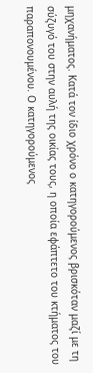μηχανήματος. Κατά τον ίδιο χρόνο ο κατηγορούμενος βρισκόταν μαζί με τη σύζυγό του στην αυλή της οικίας τους, η οποία εφάπτετο του κτήματος του παραπονουμένου. Ο κατηγορούμενος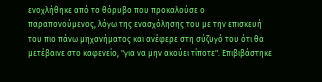ενοχλήθηκε από το θόρυβο που προκαλούσε ο παραπονούμενος, λόγω της ενασχόλησης του με την επισκευή του πιο πάνω μηχανήματος και ανέφερε στη σύζυγό του ότι θα μετέβαινε στο καφενείο, "για να μην ακούει τίποτε". Επιβιβάστηκε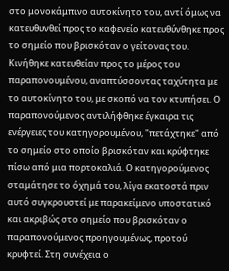στο μονοκάμπινο αυτοκίνητο του, αντί όμως να κατευθυνθεί προς το καφενείο κατευθύνθηκε προς το σημείο που βρισκόταν ο γείτονας του. Κινήθηκε κατευθείαν προς το μέρος του παραπονουμένου, αναπτύσσοντας ταχύτητα με το αυτοκίνητο του, με σκοπό να τον κτυπήσει. Ο παραπονούμενος αντιλήφθηκε έγκαιρα τις ενέργειες του κατηγορουμένου, "πετάχτηκε" από το σημείο στο οποίο βρισκόταν και κρύφτηκε πίσω από μια πορτοκαλιά. Ο κατηγορούμενος σταμάτησε το όχημά του, λίγα εκατοστά πριν αυτό συγκρουστεί με παρακείμενο υποστατικό και ακριβώς στο σημείο που βρισκόταν ο παραπονούμενος προηγουμένως, προτού κρυφτεί. Στη συνέχεια ο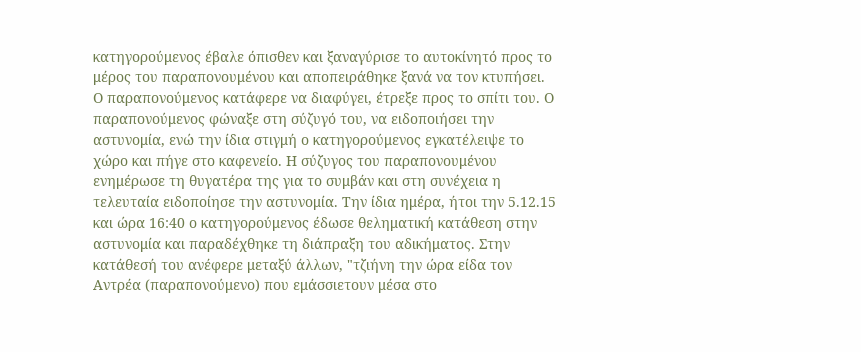κατηγορούμενος έβαλε όπισθεν και ξαναγύρισε το αυτοκίνητό προς το μέρος του παραπονουμένου και αποπειράθηκε ξανά να τον κτυπήσει. Ο παραπονούμενος κατάφερε να διαφύγει, έτρεξε προς το σπίτι του. Ο παραπονούμενος φώναξε στη σύζυγό του, να ειδοποιήσει την αστυνομία, ενώ την ίδια στιγμή ο κατηγορούμενος εγκατέλειψε το χώρο και πήγε στο καφενείο. Η σύζυγος του παραπονουμένου ενημέρωσε τη θυγατέρα της για το συμβάν και στη συνέχεια η τελευταία ειδοποίησε την αστυνομία. Την ίδια ημέρα, ήτοι την 5.12.15 και ώρα 16:40 ο κατηγορούμενος έδωσε θεληματική κατάθεση στην αστυνομία και παραδέχθηκε τη διάπραξη του αδικήματος. Στην κατάθεσή του ανέφερε μεταξύ άλλων, "τζιήνη την ώρα είδα τον Αντρέα (παραπονούμενο) που εμάσσιετουν μέσα στο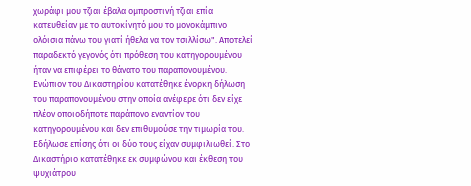χωράφι μου τζιαι έβαλα ομπροστινή τζιαι επία κατευθείαν με το αυτοκίνητό μου το μονοκάμπινο ολόισια πάνω του γιατί ήθελα να τον τσιλλίσω". Αποτελεί παραδεκτό γεγονός ότι πρόθεση του κατηγορουμένου ήταν να επιφέρει το θάνατο του παραπονουμένου. Ενώπιον του Δικαστηρίου κατατέθηκε ένορκη δήλωση του παραπονουμένου στην οποία ανέφερε ότι δεν είχε πλέον οποιοδήποτε παράπονο εναντίον του κατηγορουμένου και δεν επιθυμούσε την τιμωρία του. Εδήλωσε επίσης ότι οι δύο τους είχαν συμφιλιωθεί. Στο Δικαστήριο κατατέθηκε εκ συμφώνου και έκθεση του ψυχιάτρου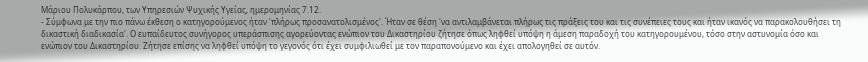Μάριου Πολυκάρπου, των Υπηρεσιών Ψυχικής Υγείας, ημερομηνίας 7.12.
- Σύμφωνα με την πιο πάνω έκθεση ο κατηγορούμενος ήταν 'πλήρως προσανατολισμένος'. Ήταν σε θέση 'να αντιλαμβάνεται πλήρως τις πράξεις του και τις συνέπειες τους και ήταν ικανός να παρακολουθήσει τη δικαστική διαδικασία'. Ο ευπαίδευτος συνήγορος υπεράσπισης αγορεύοντας ενώπιον του Δικαστηρίου ζήτησε όπως ληφθεί υπόψη η άμεση παραδοχή του κατηγορουμένου, τόσο στην αστυνομία όσο και ενώπιον του Δικαστηρίου. Ζήτησε επίσης να ληφθεί υπόψη το γεγονός ότι έχει συμφιλιωθεί με τον παραπονούμενο και έχει απολογηθεί σε αυτόν.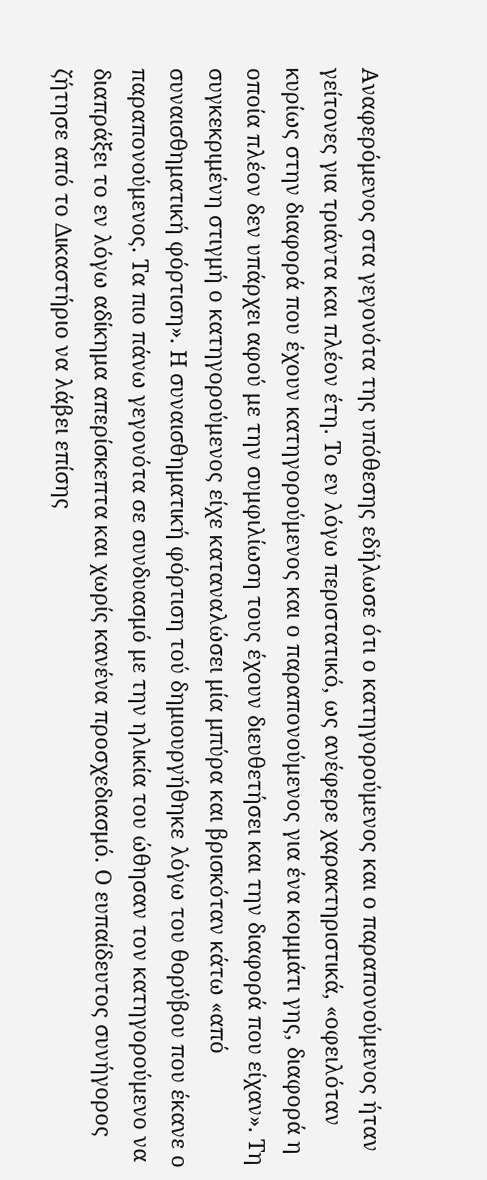Αναφερόμενος στα γεγονότα της υπόθεσης εδήλωσε ότι ο κατηγορούμενος και ο παραπονούμενος ήταν γείτονες για τριάντα και πλέον έτη. Το εν λόγω περιστατικό, ως ανέφερε χαρακτηριστικά, «οφειλόταν κυρίως στην διαφορά που έχουν κατηγορούμενος και ο παραπονούμενος για ένα κομμάτι γης, διαφορά η οποία πλέον δεν υπάρχει αφού με την συμφιλίωση τους έχουν διευθετήσει και την διαφορά που είχαν». Τη συγκεκριμένη στιγμή ο κατηγορούμενος είχε καταναλώσει μία μπύρα και βρισκόταν κάτω «από συναισθηματική φόρτιση». Η συναισθηματική φόρτιση τού δημιουργήθηκε λόγω του θορύβου που έκανε ο παραπονούμενος. Τα πιο πάνω γεγονότα σε συνδυασμό με την ηλικία του ώθησαν τον κατηγορούμενο να διαπράξει το εν λόγω αδίκημα απερίσκεπτα και χωρίς κανένα προσχεδιασμό. Ο ευπαίδευτος συνήγορος ζήτησε από το Δικαστήριο να λάβει επίσης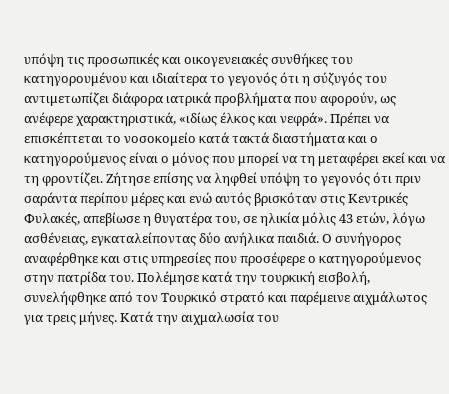υπόψη τις προσωπικές και οικογενειακές συνθήκες του κατηγορουμένου και ιδιαίτερα το γεγονός ότι η σύζυγός του αντιμετωπίζει διάφορα ιατρικά προβλήματα που αφορούν, ως ανέφερε χαρακτηριστικά, «ιδίως έλκος και νεφρά». Πρέπει να επισκέπτεται το νοσοκομείο κατά τακτά διαστήματα και ο κατηγορούμενος είναι ο μόνος που μπορεί να τη μεταφέρει εκεί και να τη φροντίζει. Ζήτησε επίσης να ληφθεί υπόψη το γεγονός ότι πριν σαράντα περίπου μέρες και ενώ αυτός βρισκόταν στις Κεντρικές Φυλακές, απεβίωσε η θυγατέρα του, σε ηλικία μόλις 43 ετών, λόγω ασθένειας, εγκαταλείποντας δύο ανήλικα παιδιά. Ο συνήγορος αναφέρθηκε και στις υπηρεσίες που προσέφερε ο κατηγορούμενος στην πατρίδα του. Πολέμησε κατά την τουρκική εισβολή, συνελήφθηκε από τον Τουρκικό στρατό και παρέμεινε αιχμάλωτος για τρεις μήνες. Κατά την αιχμαλωσία του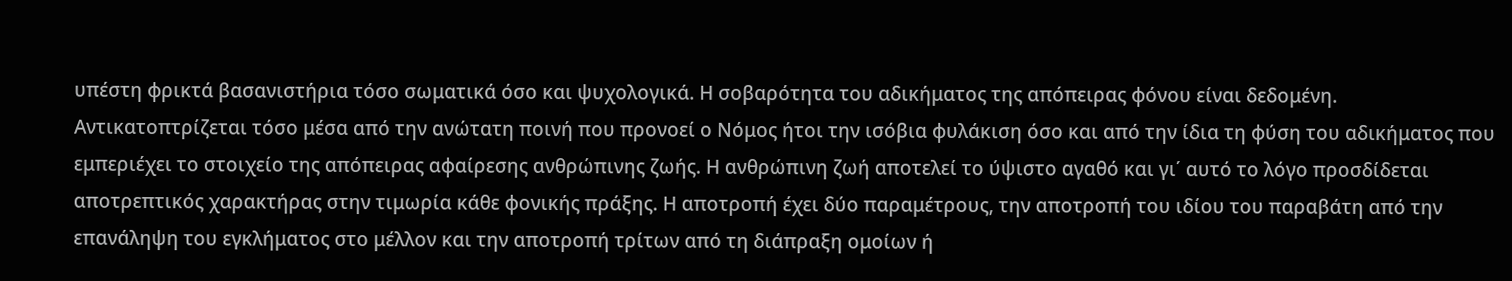υπέστη φρικτά βασανιστήρια τόσο σωματικά όσο και ψυχολογικά. Η σοβαρότητα του αδικήματος της απόπειρας φόνου είναι δεδομένη. Αντικατοπτρίζεται τόσο μέσα από την ανώτατη ποινή που προνοεί ο Νόμος ήτοι την ισόβια φυλάκιση όσο και από την ίδια τη φύση του αδικήματος που εμπεριέχει το στοιχείο της απόπειρας αφαίρεσης ανθρώπινης ζωής. Η ανθρώπινη ζωή αποτελεί το ύψιστο αγαθό και γι΄ αυτό το λόγο προσδίδεται αποτρεπτικός χαρακτήρας στην τιμωρία κάθε φονικής πράξης. Η αποτροπή έχει δύο παραμέτρους, την αποτροπή του ιδίου του παραβάτη από την επανάληψη του εγκλήματος στο μέλλον και την αποτροπή τρίτων από τη διάπραξη ομοίων ή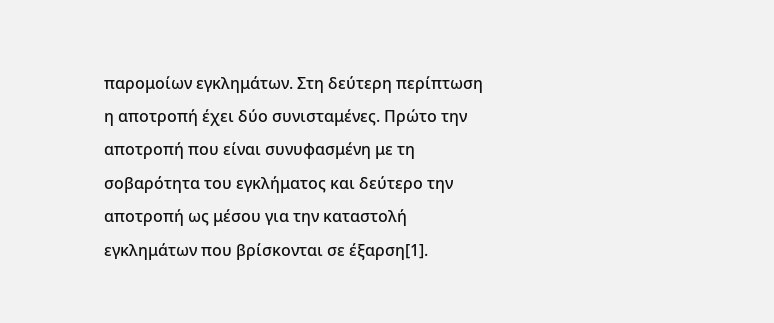παρομοίων εγκλημάτων. Στη δεύτερη περίπτωση η αποτροπή έχει δύο συνισταμένες. Πρώτο την αποτροπή που είναι συνυφασμένη με τη σοβαρότητα του εγκλήματος και δεύτερο την αποτροπή ως μέσου για την καταστολή εγκλημάτων που βρίσκονται σε έξαρση[1].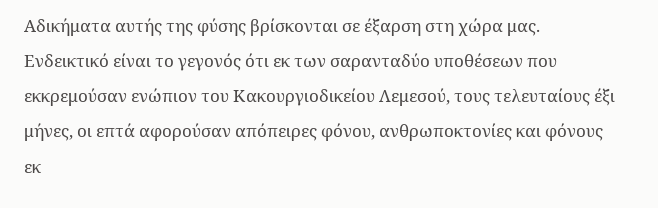Αδικήματα αυτής της φύσης βρίσκονται σε έξαρση στη χώρα μας. Ενδεικτικό είναι το γεγονός ότι εκ των σαρανταδύο υποθέσεων που εκκρεμούσαν ενώπιον του Κακουργιοδικείου Λεμεσού, τους τελευταίους έξι μήνες, οι επτά αφορούσαν απόπειρες φόνου, ανθρωποκτονίες και φόνους εκ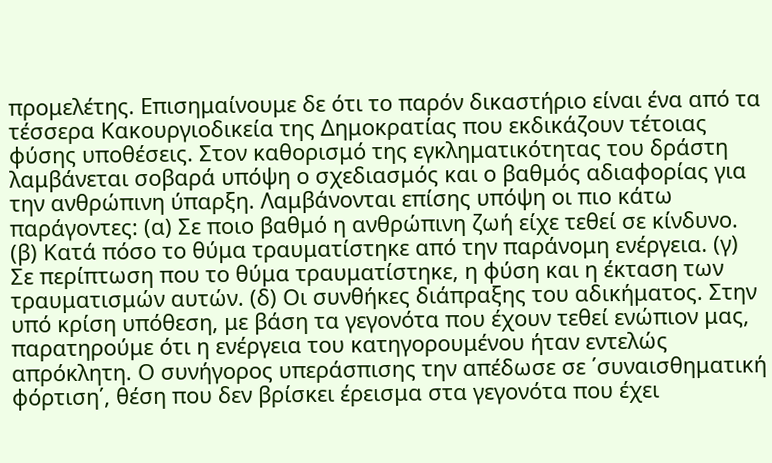προμελέτης. Επισημαίνουμε δε ότι το παρόν δικαστήριο είναι ένα από τα τέσσερα Κακουργιοδικεία της Δημοκρατίας που εκδικάζουν τέτοιας φύσης υποθέσεις. Στον καθορισμό της εγκληματικότητας του δράστη λαμβάνεται σοβαρά υπόψη ο σχεδιασμός και ο βαθμός αδιαφορίας για την ανθρώπινη ύπαρξη. Λαμβάνονται επίσης υπόψη οι πιο κάτω παράγοντες: (α) Σε ποιο βαθμό η ανθρώπινη ζωή είχε τεθεί σε κίνδυνο. (β) Κατά πόσο το θύμα τραυματίστηκε από την παράνομη ενέργεια. (γ) Σε περίπτωση που το θύμα τραυματίστηκε, η φύση και η έκταση των τραυματισμών αυτών. (δ) Οι συνθήκες διάπραξης του αδικήματος. Στην υπό κρίση υπόθεση, με βάση τα γεγονότα που έχουν τεθεί ενώπιον μας, παρατηρούμε ότι η ενέργεια του κατηγορουμένου ήταν εντελώς απρόκλητη. Ο συνήγορος υπεράσπισης την απέδωσε σε ΄συναισθηματική φόρτιση΄, θέση που δεν βρίσκει έρεισμα στα γεγονότα που έχει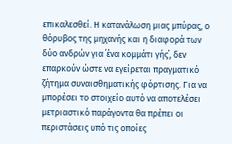επικαλεσθεί. Η κατανάλωση μιας μπύρας, ο θόρυβος της μηχανής και η διαφορά των δύο ανδρών για ΄ένα κομμάτι γής΄, δεν επαρκούν ώστε να εγείρεται πραγματικό ζήτημα συναισθηματικής φόρτισης. Για να μπορέσει το στοιχείο αυτό να αποτελέσει μετριαστικό παράγοντα θα πρέπει οι περιστάσεις υπό τις οποίες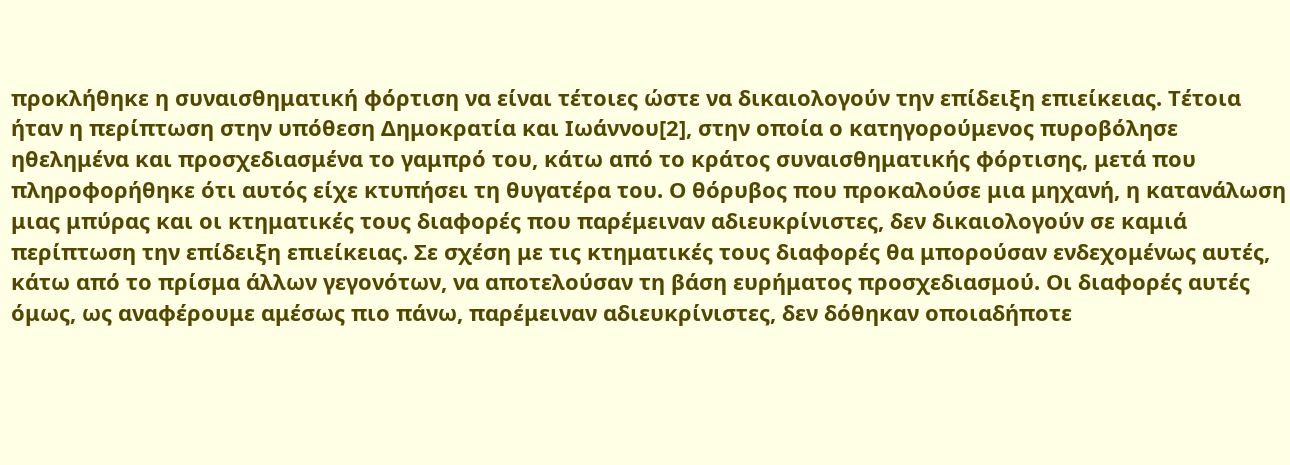προκλήθηκε η συναισθηματική φόρτιση να είναι τέτοιες ώστε να δικαιολογούν την επίδειξη επιείκειας. Τέτοια ήταν η περίπτωση στην υπόθεση Δημοκρατία και Ιωάννου[2], στην οποία ο κατηγορούμενος πυροβόλησε ηθελημένα και προσχεδιασμένα το γαμπρό του, κάτω από το κράτος συναισθηματικής φόρτισης, μετά που πληροφορήθηκε ότι αυτός είχε κτυπήσει τη θυγατέρα του. Ο θόρυβος που προκαλούσε μια μηχανή, η κατανάλωση μιας μπύρας και οι κτηματικές τους διαφορές που παρέμειναν αδιευκρίνιστες, δεν δικαιολογούν σε καμιά περίπτωση την επίδειξη επιείκειας. Σε σχέση με τις κτηματικές τους διαφορές θα μπορούσαν ενδεχομένως αυτές, κάτω από το πρίσμα άλλων γεγονότων, να αποτελούσαν τη βάση ευρήματος προσχεδιασμού. Οι διαφορές αυτές όμως, ως αναφέρουμε αμέσως πιο πάνω, παρέμειναν αδιευκρίνιστες, δεν δόθηκαν οποιαδήποτε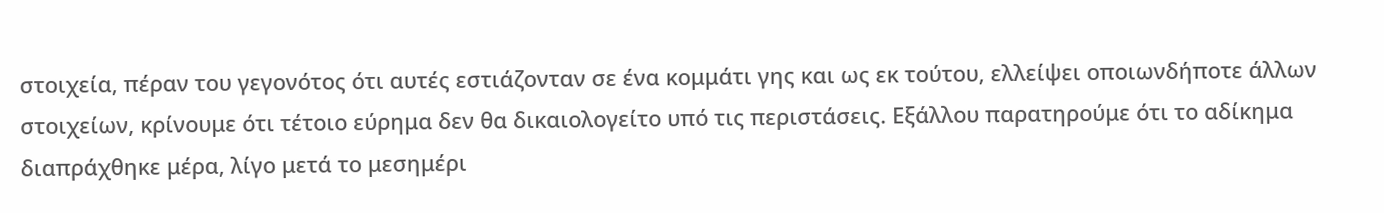στοιχεία, πέραν του γεγονότος ότι αυτές εστιάζονταν σε ένα κομμάτι γης και ως εκ τούτου, ελλείψει οποιωνδήποτε άλλων στοιχείων, κρίνουμε ότι τέτοιο εύρημα δεν θα δικαιολογείτο υπό τις περιστάσεις. Εξάλλου παρατηρούμε ότι το αδίκημα διαπράχθηκε μέρα, λίγο μετά το μεσημέρι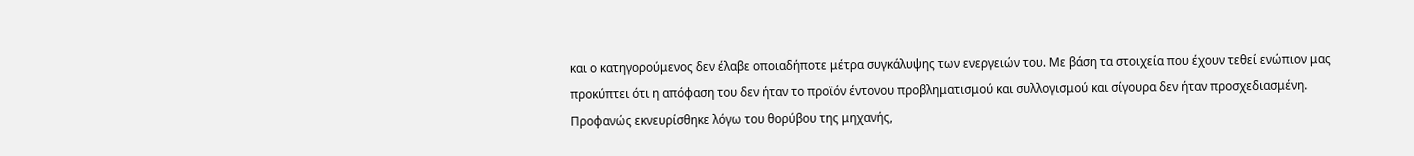και ο κατηγορούμενος δεν έλαβε οποιαδήποτε μέτρα συγκάλυψης των ενεργειών του. Με βάση τα στοιχεία που έχουν τεθεί ενώπιον μας προκύπτει ότι η απόφαση του δεν ήταν το προϊόν έντονου προβληματισμού και συλλογισμού και σίγουρα δεν ήταν προσχεδιασμένη. Προφανώς εκνευρίσθηκε λόγω του θορύβου της μηχανής,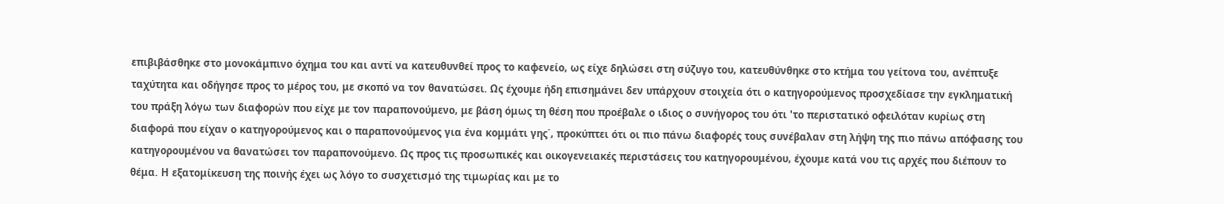επιβιβάσθηκε στο μονοκάμπινο όχημα του και αντί να κατευθυνθεί προς το καφενείο, ως είχε δηλώσει στη σύζυγο του, κατευθύνθηκε στο κτήμα του γείτονα του, ανέπτυξε ταχύτητα και οδήγησε προς το μέρος του, με σκοπό να τον θανατώσει. Ως έχουμε ήδη επισημάνει δεν υπάρχουν στοιχεία ότι ο κατηγορούμενος προσχεδίασε την εγκληματική του πράξη λόγω των διαφορών που είχε με τον παραπονούμενο, με βάση όμως τη θέση που προέβαλε ο ιδιος ο συνήγορος του ότι 'το περιστατικό οφειλόταν κυρίως στη διαφορά που είχαν ο κατηγορούμενος και ο παραπονούμενος για ένα κομμάτι γης΄, προκύπτει ότι οι πιο πάνω διαφορές τους συνέβαλαν στη λήψη της πιο πάνω απόφασης του κατηγορουμένου να θανατώσει τον παραπονούμενο. Ως προς τις προσωπικές και οικογενειακές περιστάσεις του κατηγορουμένου, έχουμε κατά νου τις αρχές που διέπουν το θέμα. Η εξατομίκευση της ποινής έχει ως λόγο το συσχετισμό της τιμωρίας και με το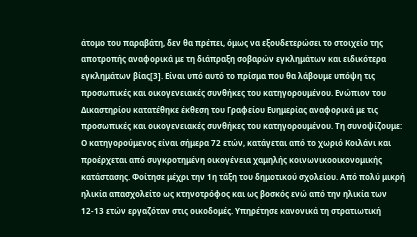άτομο του παραβάτη, δεν θα πρέπει, όμως να εξουδετερώσει το στοιχείο της αποτροπής αναφορικά με τη διάπραξη σοβαρών εγκλημάτων και ειδικότερα εγκλημάτων βίας[3]. Είναι υπό αυτό το πρίσμα που θα λάβουμε υπόψη τις προσωπικές και οικογενειακές συνθήκες του κατηγορουμένου. Ενώπιον του Δικαστηρίου κατατέθηκε έκθεση του Γραφείου Ευημερίας αναφορικά με τις προσωπικές και οικογενειακές συνθήκες του κατηγορουμένου. Τη συνοψίζουμε: Ο κατηγορούμενος είναι σήμερα 72 ετών, κατάγεται από το χωριό Κοιλάνι και προέρχεται από συγκροτημένη οικογένεια χαμηλής κοινωνικοοικονομικής κατάστασης. Φοίτησε μέχρι την 1η τάξη του δημοτικού σχολείου. Από πολύ μικρή ηλικία απασχολείτο ως κτηνοτρόφος και ως βοσκός ενώ από την ηλικία των 12-13 ετών εργαζόταν στις οικοδομές. Υπηρέτησε κανονικά τη στρατιωτική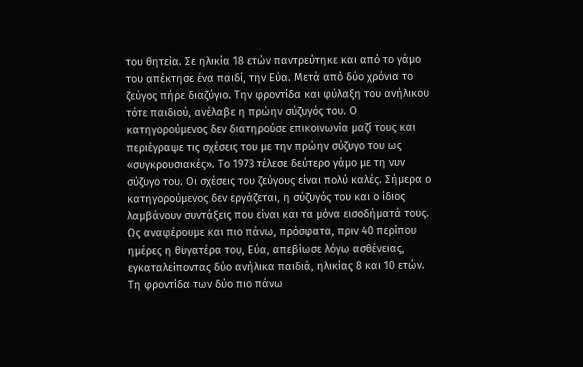του θητεία. Σε ηλικία 18 ετών παντρεύτηκε και από το γάμο του απέκτησε ένα παιδί, την Εύα. Μετά από δύο χρόνια το ζεύγος πήρε διαζύγιο. Την φροντίδα και φύλαξη του ανήλικου τότε παιδιού, ανέλαβε η πρώην σύζυγός του. Ο κατηγορούμενος δεν διατηρούσε επικοινωνία μαζί τους και περιέγραψε τις σχέσεις του με την πρώην σύζυγο του ως «συγκρουσιακές». Το 1973 τέλεσε δεύτερο γάμο με τη νυν σύζυγο του. Οι σχέσεις του ζεύγους είναι πολύ καλές. Σήμερα ο κατηγορούμενος δεν εργάζεται, η σύζυγός του και ο ίδιος λαμβάνουν συντάξεις που είναι και τα μόνα εισοδήματά τους. Ως αναφέρουμε και πιο πάνω, πρόσφατα, πριν 40 περίπου ημέρες η θυγατέρα του, Εύα, απεβίωσε λόγω ασθένειας, εγκαταλείποντας δύο ανήλικα παιδιά, ηλικίας 8 και 10 ετών. Τη φροντίδα των δύο πιο πάνω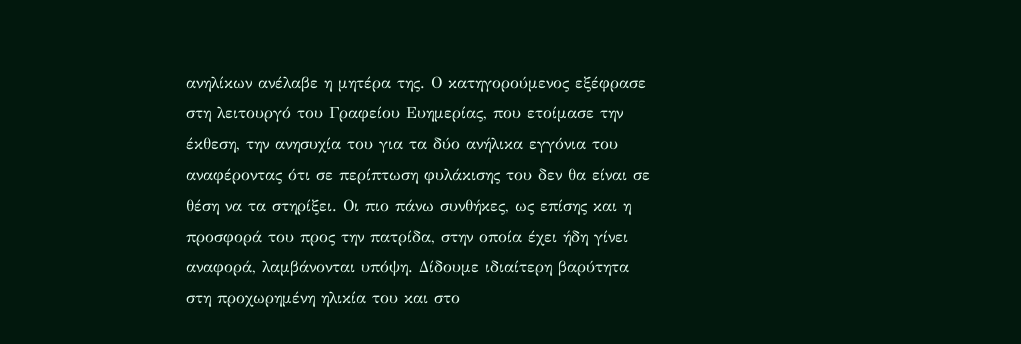ανηλίκων ανέλαβε η μητέρα της. Ο κατηγορούμενος εξέφρασε στη λειτουργό του Γραφείου Ευημερίας, που ετοίμασε την έκθεση, την ανησυχία του για τα δύο ανήλικα εγγόνια του αναφέροντας ότι σε περίπτωση φυλάκισης του δεν θα είναι σε θέση να τα στηρίξει. Οι πιο πάνω συνθήκες, ως επίσης και η προσφορά του προς την πατρίδα, στην οποία έχει ήδη γίνει αναφορά, λαμβάνονται υπόψη. Δίδουμε ιδιαίτερη βαρύτητα στη προχωρημένη ηλικία του και στο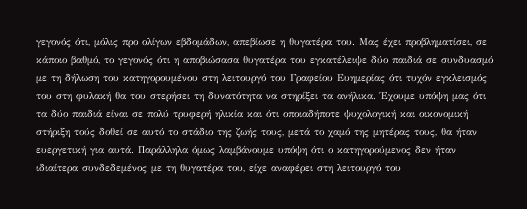γεγονός ότι, μόλις προ ολίγων εβδομάδων, απεβίωσε η θυγατέρα του. Μας έχει προβληματίσει, σε κάποιο βαθμό, το γεγονός ότι η αποβιώσασα θυγατέρα του εγκατέλειψε δύο παιδιά σε συνδυασμό με τη δήλωση του κατηγορουμένου στη λειτουργό του Γραφείου Ευημερίας ότι τυχόν εγκλεισμός του στη φυλακή θα του στερήσει τη δυνατότητα να στηρίξει τα ανήλικα. Έχουμε υπόψη μας ότι τα δύο παιδιά είναι σε πολύ τρυφερή ηλικία και ότι οποιαδήποτε ψυχολογική και οικονομική στήριξη τούς δοθεί σε αυτό το στάδιο της ζωής τους, μετά το χαμό της μητέρας τους, θα ήταν ευεργετική για αυτά. Παράλληλα όμως λαμβάνουμε υπόψη ότι ο κατηγορούμενος δεν ήταν ιδιαίτερα συνδεδεμένος με τη θυγατέρα του, είχε αναφέρει στη λειτουργό του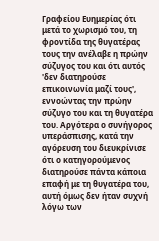Γραφείου Ευημερίας ότι μετά το χωρισμό του, τη φροντίδα της θυγατέρας τους την ανέλαβε η πρώην σύζυγος του και ότι αυτός 'δεν διατηρούσε επικοινωνία μαζί τους', εννοώντας την πρώην σύζυγο του και τη θυγατέρα του. Αργότερα ο συνήγορος υπεράσπισης, κατά την αγόρευση του διευκρίνισε ότι ο κατηγορούμενος διατηρούσε πάντα κάποια επαφή με τη θυγατέρα του, αυτή όμως δεν ήταν συχνή λόγω των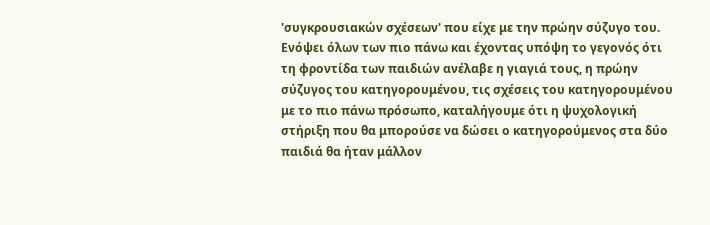'συγκρουσιακών σχέσεων' που είχε με την πρώην σύζυγο του. Ενόψει όλων των πιο πάνω και έχοντας υπόψη το γεγονός ότι τη φροντίδα των παιδιών ανέλαβε η γιαγιά τους, η πρώην σύζυγος του κατηγορουμένου, τις σχέσεις του κατηγορουμένου με το πιο πάνω πρόσωπο, καταλήγουμε ότι η ψυχολογική στήριξη που θα μπορούσε να δώσει ο κατηγορούμενος στα δύο παιδιά θα ήταν μάλλον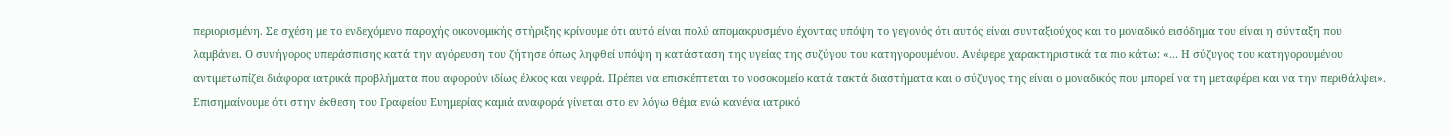περιορισμένη. Σε σχέση με το ενδεχόμενο παροχής οικονομικής στήριξης κρίνουμε ότι αυτό είναι πολύ απομακρυσμένο έχοντας υπόψη το γεγονός ότι αυτός είναι συνταξιούχος και το μοναδικό εισόδημα του είναι η σύνταξη που λαμβάνει. Ο συνήγορος υπεράσπισης κατά την αγόρευση του ζήτησε όπως ληφθεί υπόψη η κατάσταση της υγείας της συζύγου του κατηγορουμένου. Ανέφερε χαρακτηριστικά τα πιο κάτω: «... Η σύζυγος του κατηγορουμένου αντιμετωπίζει διάφορα ιατρικά προβλήματα που αφορούν ιδίως έλκος και νεφρά. Πρέπει να επισκέπτεται το νοσοκομείο κατά τακτά διαστήματα και ο σύζυγος της είναι ο μοναδικός που μπορεί να τη μεταφέρει και να την περιθάλψει». Επισημαίνουμε ότι στην έκθεση του Γραφείου Ευημερίας καμιά αναφορά γίνεται στο εν λόγω θέμα ενώ κανένα ιατρικό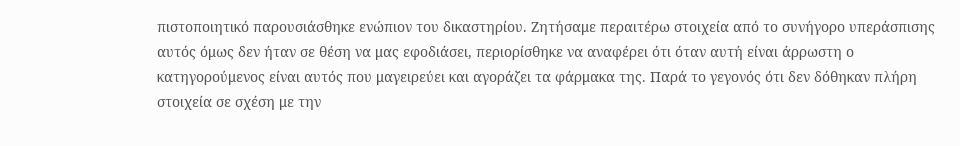πιστοποιητικό παρουσιάσθηκε ενώπιον του δικαστηρίου. Ζητήσαμε περαιτέρω στοιχεία από το συνήγορο υπεράσπισης αυτός όμως δεν ήταν σε θέση να μας εφοδιάσει, περιορίσθηκε να αναφέρει ότι όταν αυτή είναι άρρωστη ο κατηγορούμενος είναι αυτός που μαγειρεύει και αγοράζει τα φάρμακα της. Παρά το γεγονός ότι δεν δόθηκαν πλήρη στοιχεία σε σχέση με την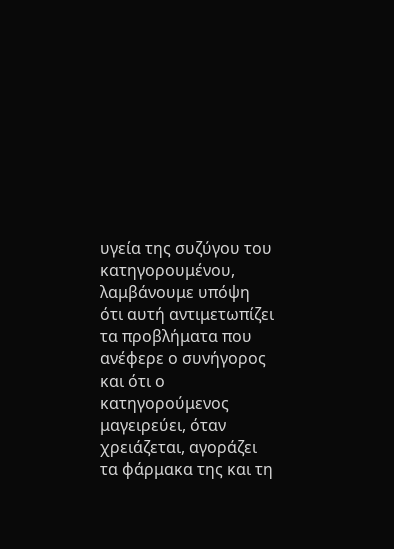υγεία της συζύγου του κατηγορουμένου, λαμβάνουμε υπόψη ότι αυτή αντιμετωπίζει τα προβλήματα που ανέφερε ο συνήγορος και ότι ο κατηγορούμενος μαγειρεύει, όταν χρειάζεται, αγοράζει τα φάρμακα της και τη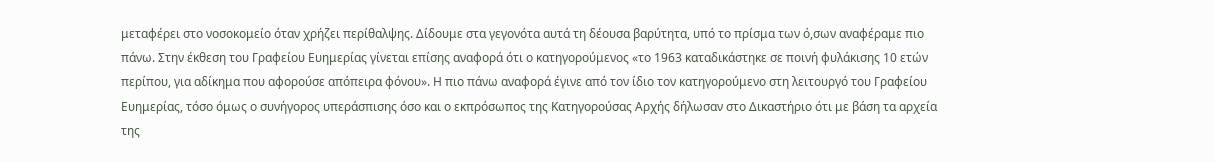μεταφέρει στο νοσοκομείο όταν χρήζει περίθαλψης. Δίδουμε στα γεγονότα αυτά τη δέουσα βαρύτητα, υπό το πρίσμα των ό,σων αναφέραμε πιο πάνω. Στην έκθεση του Γραφείου Ευημερίας γίνεται επίσης αναφορά ότι ο κατηγορούμενος «το 1963 καταδικάστηκε σε ποινή φυλάκισης 10 ετών περίπου, για αδίκημα που αφορούσε απόπειρα φόνου». Η πιο πάνω αναφορά έγινε από τον ίδιο τον κατηγορούμενο στη λειτουργό του Γραφείου Ευημερίας, τόσο όμως ο συνήγορος υπεράσπισης όσο και ο εκπρόσωπος της Κατηγορούσας Αρχής δήλωσαν στο Δικαστήριο ότι με βάση τα αρχεία της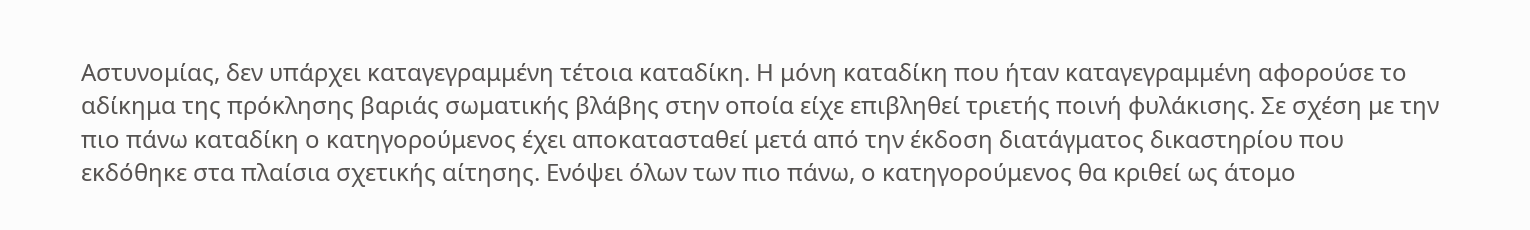Αστυνομίας, δεν υπάρχει καταγεγραμμένη τέτοια καταδίκη. Η μόνη καταδίκη που ήταν καταγεγραμμένη αφορούσε το αδίκημα της πρόκλησης βαριάς σωματικής βλάβης στην οποία είχε επιβληθεί τριετής ποινή φυλάκισης. Σε σχέση με την πιο πάνω καταδίκη ο κατηγορούμενος έχει αποκατασταθεί μετά από την έκδοση διατάγματος δικαστηρίου που εκδόθηκε στα πλαίσια σχετικής αίτησης. Ενόψει όλων των πιο πάνω, ο κατηγορούμενος θα κριθεί ως άτομο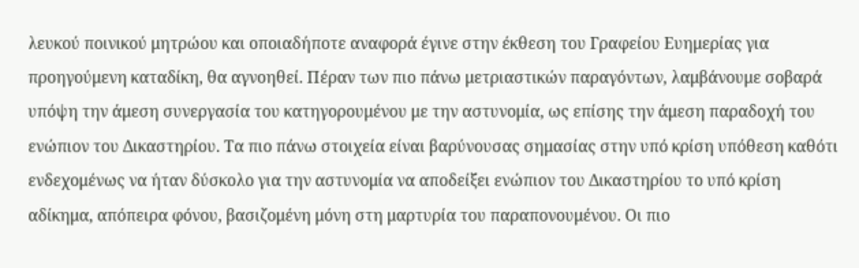λευκού ποινικού μητρώου και οποιαδήποτε αναφορά έγινε στην έκθεση του Γραφείου Ευημερίας για προηγούμενη καταδίκη, θα αγνοηθεί. Πέραν των πιο πάνω μετριαστικών παραγόντων, λαμβάνουμε σοβαρά υπόψη την άμεση συνεργασία του κατηγορουμένου με την αστυνομία, ως επίσης την άμεση παραδοχή του ενώπιον του Δικαστηρίου. Τα πιο πάνω στοιχεία είναι βαρύνουσας σημασίας στην υπό κρίση υπόθεση καθότι ενδεχομένως να ήταν δύσκολο για την αστυνομία να αποδείξει ενώπιον του Δικαστηρίου το υπό κρίση αδίκημα, απόπειρα φόνου, βασιζομένη μόνη στη μαρτυρία του παραπονουμένου. Οι πιο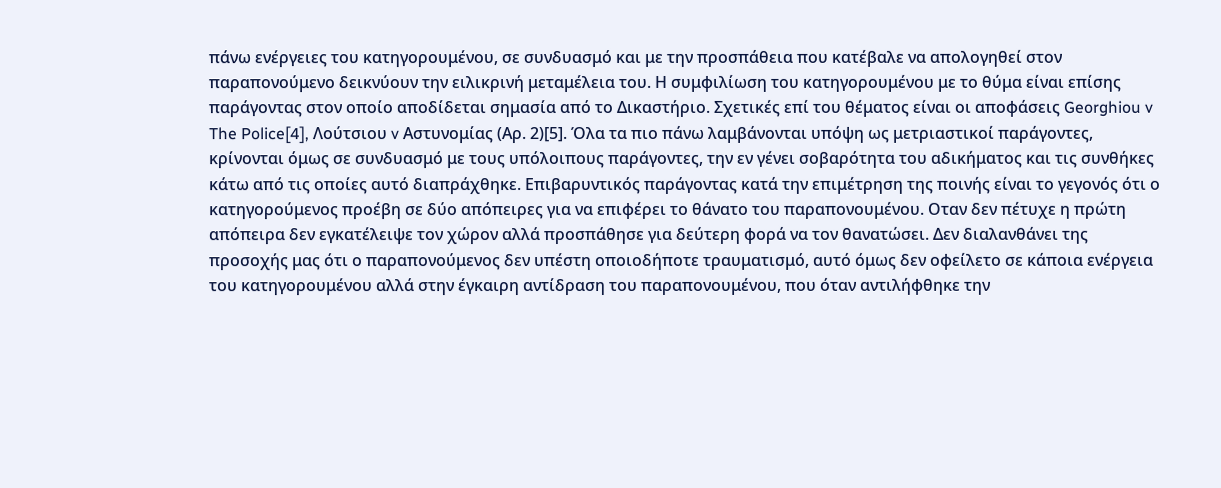πάνω ενέργειες του κατηγορουμένου, σε συνδυασμό και με την προσπάθεια που κατέβαλε να απολογηθεί στον παραπονούμενο δεικνύουν την ειλικρινή μεταμέλεια του. Η συμφιλίωση του κατηγορουμένου με το θύμα είναι επίσης παράγοντας στον οποίο αποδίδεται σημασία από το Δικαστήριο. Σχετικές επί του θέματος είναι οι αποφάσεις Georghiou v The Police[4], Λούτσιου v Αστυνομίας (Αρ. 2)[5]. Όλα τα πιο πάνω λαμβάνονται υπόψη ως μετριαστικοί παράγοντες, κρίνονται όμως σε συνδυασμό με τους υπόλοιπους παράγοντες, την εν γένει σοβαρότητα του αδικήματος και τις συνθήκες κάτω από τις οποίες αυτό διαπράχθηκε. Επιβαρυντικός παράγοντας κατά την επιμέτρηση της ποινής είναι το γεγονός ότι ο κατηγορούμενος προέβη σε δύο απόπειρες για να επιφέρει το θάνατο του παραπονουμένου. Οταν δεν πέτυχε η πρώτη απόπειρα δεν εγκατέλειψε τον χώρον αλλά προσπάθησε για δεύτερη φορά να τον θανατώσει. Δεν διαλανθάνει της προσοχής μας ότι ο παραπονούμενος δεν υπέστη οποιοδήποτε τραυματισμό, αυτό όμως δεν οφείλετο σε κάποια ενέργεια του κατηγορουμένου αλλά στην έγκαιρη αντίδραση του παραπονουμένου, που όταν αντιλήφθηκε την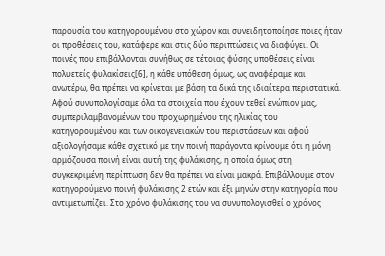παρουσία του κατηγορουμένου στο χώρον και συνειδητοποίησε ποιες ήταν οι προθέσεις του, κατάφερε και στις δύο περιπτώσεις να διαφύγει. Οι ποινές που επιβάλλονται συνήθως σε τέτοιας φύσης υποθέσεις είναι πολυετείς φυλακίσεις[6], η κάθε υπόθεση όμως, ως αναφέραμε και ανωτέρω, θα πρέπει να κρίνεται με βάση τα δικά της ιδιαίτερα περιστατικά. Αφού συνυπολογίσαμε όλα τα στοιχεία που έχουν τεθεί ενώπιον μας, συμπεριλαμβανομένων του προχωρημένου της ηλικίας του κατηγορουμένου και των οικογενειακών του περιστάσεων και αφού αξιολογήσαμε κάθε σχετικό με την ποινή παράγοντα κρίνουμε ότι η μόνη αρμόζουσα ποινή είναι αυτή της φυλάκισης, η οποία όμως στη συγκεκριμένη περίπτωση δεν θα πρέπει να είναι μακρά. Επιβάλλουμε στον κατηγορούμενο ποινή φυλάκισης 2 ετών και έξι μηνών στην κατηγορία που αντιμετωπίζει. Στο χρόνο φυλάκισης του να συνυπολογισθεί ο χρόνος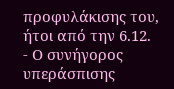προφυλάκισης του, ήτοι από την 6.12.
- Ο συνήγορος υπεράσπισης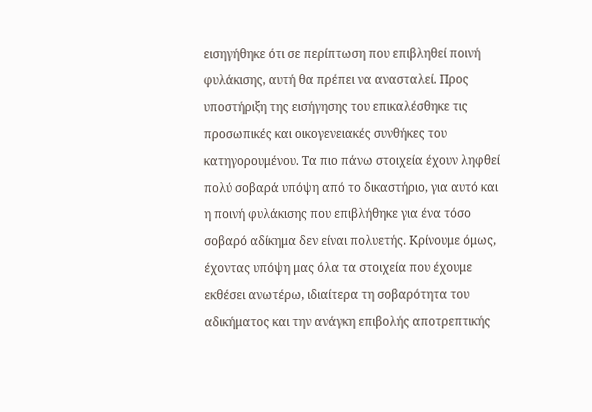εισηγήθηκε ότι σε περίπτωση που επιβληθεί ποινή φυλάκισης, αυτή θα πρέπει να ανασταλεί. Προς υποστήριξη της εισήγησης του επικαλέσθηκε τις προσωπικές και οικογενειακές συνθήκες του κατηγορουμένου. Τα πιο πάνω στοιχεία έχουν ληφθεί πολύ σοβαρά υπόψη από το δικαστήριο, για αυτό και η ποινή φυλάκισης που επιβλήθηκε για ένα τόσο σοβαρό αδίκημα δεν είναι πολυετής. Κρίνουμε όμως, έχοντας υπόψη μας όλα τα στοιχεία που έχουμε εκθέσει ανωτέρω, ιδιαίτερα τη σοβαρότητα του αδικήματος και την ανάγκη επιβολής αποτρεπτικής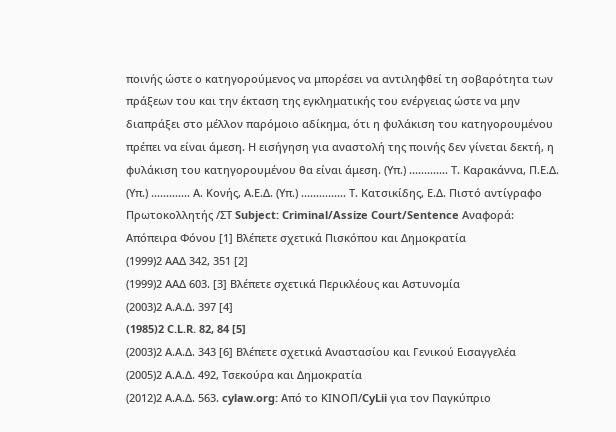ποινής ώστε ο κατηγορούμενος να μπορέσει να αντιληφθεί τη σοβαρότητα των πράξεων του και την έκταση της εγκληματικής του ενέργειας ώστε να μην διαπράξει στο μέλλον παρόμοιο αδίκημα, ότι η φυλάκιση του κατηγορουμένου πρέπει να είναι άμεση. Η εισήγηση για αναστολή της ποινής δεν γίνεται δεκτή, η φυλάκιση του κατηγορουμένου θα είναι άμεση. (Υπ.) ............. Τ. Καρακάννα, Π.Ε.Δ. (Υπ.) ............. Α. Κονής, Α.Ε.Δ. (Υπ.) ............... Τ. Κατσικίδης, Ε.Δ. Πιστό αντίγραφο Πρωτοκολλητής /ΣΤ Subject: Criminal/Assize Court/Sentence Αναφορά: Απόπειρα Φόνου [1] Βλέπετε σχετικά Πισκόπου και Δημοκρατία
(1999)2 ΑΑΔ 342, 351 [2]
(1999)2 ΑΑΔ 603. [3] Βλέπετε σχετικά Περικλέους και Αστυνομία
(2003)2 Α.Α.Δ. 397 [4]
(1985)2 C.L.R. 82, 84 [5]
(2003)2 Α.Α.Δ. 343 [6] Βλέπετε σχετικά Αναστασίου και Γενικού Εισαγγελέα
(2005)2 Α.Α.Δ. 492, Τσεκούρα και Δημοκρατία
(2012)2 Α.Α.Δ. 563. cylaw.org: Από το ΚΙΝOΠ/CyLii για τον Παγκύπριο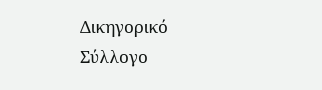Δικηγορικό Σύλλογο